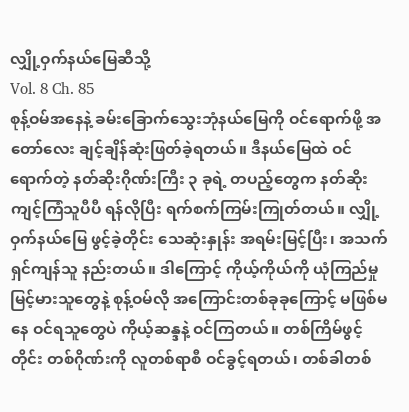လျှို့ဝှက်နယ်မြေဆီသို့
Vol. 8 Ch. 85
စုန့်ဝမ်အနေနဲ့ ခမ်းခြောက်သွေးဘုံနယ်မြေကို ဝင်ရောက်ဖို့ အတော်လေး ချင့်ချိန်ဆုံးဖြတ်ခဲ့ရတယ်။ ဒီနယ်မြေထဲ ဝင်ရောက်တဲ့ နတ်ဆိုးဂိုဏ်းကြီး ၃ ခုရဲ့ တပည့်တွေက နတ်ဆိုးကျင့်ကြံသူပီပီ ရန်လိုပြီး ရက်စက်ကြမ်းကြုတ်တယ်။ လျှို့ဝှက်နယ်မြေ ဖွင့်ခဲ့တိုင်း သေဆုံးနှုန်း အရမ်းမြင့်ပြီး၊ အသက်ရှင်ကျန်သူ နည်းတယ်။ ဒါကြောင့် ကိုယ့်ကိုယ်ကို ယုံကြည်မှု မြင့်မားသူတွေနဲ့ စုန့်ဝမ်လို အကြောင်းတစ်ခုခုကြောင့် မဖြစ်မနေ ဝင်ရသူတွေပဲ ကိုယ့်ဆန္ဒနဲ့ ဝင်ကြတယ်။ တစ်ကြိမ်ဖွင့်တိုင်း တစ်ဂိုဏ်းကို လူတစ်ရာစီ ဝင်ခွင့်ရတယ်၊ တစ်ခါတစ်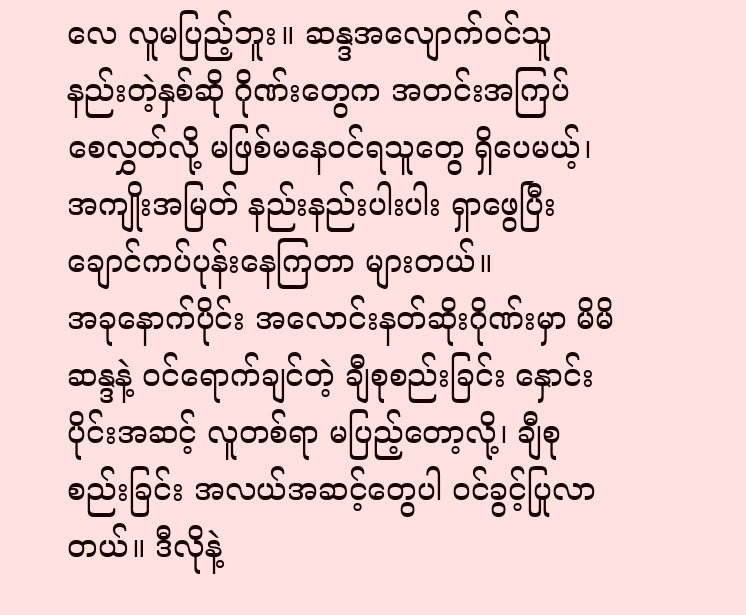လေ လူမပြည့်ဘူး။ ဆန္ဒအလျောက်ဝင်သူ နည်းတဲ့နှစ်ဆို ဂိုဏ်းတွေက အတင်းအကြပ် စေလွှတ်လို့ မဖြစ်မနေဝင်ရသူတွေ ရှိပေမယ့်၊ အကျိုးအမြတ် နည်းနည်းပါးပါး ရှာဖွေပြီး ချောင်ကပ်ပုန်းနေကြတာ များတယ်။
အခုနောက်ပိုင်း အလောင်းနတ်ဆိုးဂိုဏ်းမှာ မိမိဆန္ဒနဲ့ ဝင်ရောက်ချင်တဲ့ ချီစုစည်းခြင်း နှောင်းပိုင်းအဆင့် လူတစ်ရာ မပြည့်တော့လို့၊ ချီစုစည်းခြင်း အလယ်အဆင့်တွေပါ ဝင်ခွင့်ပြုလာတယ်။ ဒီလိုနဲ့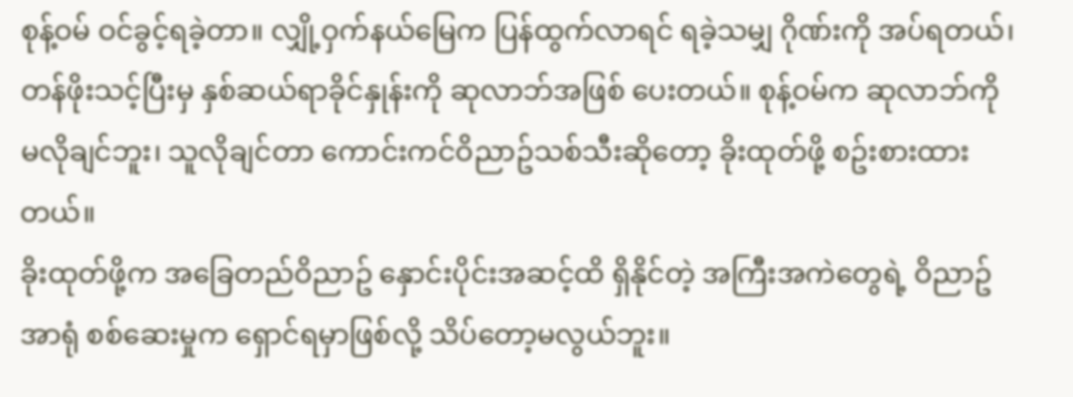စုန့်ဝမ် ဝင်ခွင့်ရခဲ့တာ။ လျှို့ဝှက်နယ်မြေက ပြန်ထွက်လာရင် ရခဲ့သမျှ ဂိုဏ်းကို အပ်ရတယ်၊ တန်ဖိုးသင့်ပြီးမှ နှစ်ဆယ်ရာခိုင်နှုန်းကို ဆုလာဘ်အဖြစ် ပေးတယ်။ စုန့်ဝမ်က ဆုလာဘ်ကို မလိုချင်ဘူး၊ သူလိုချင်တာ ကောင်းကင်ဝိညာဥ်သစ်သီးဆိုတော့ ခိုးထုတ်ဖို့ စဥ်းစားထားတယ်။
ခိုးထုတ်ဖို့က အခြေတည်ဝိညာဥ် နှောင်းပိုင်းအဆင့်ထိ ရှိနိုင်တဲ့ အကြီးအကဲတွေရဲ့ ဝိညာဥ်အာရုံ စစ်ဆေးမှုက ရှောင်ရမှာဖြစ်လို့ သိပ်တော့မလွယ်ဘူး။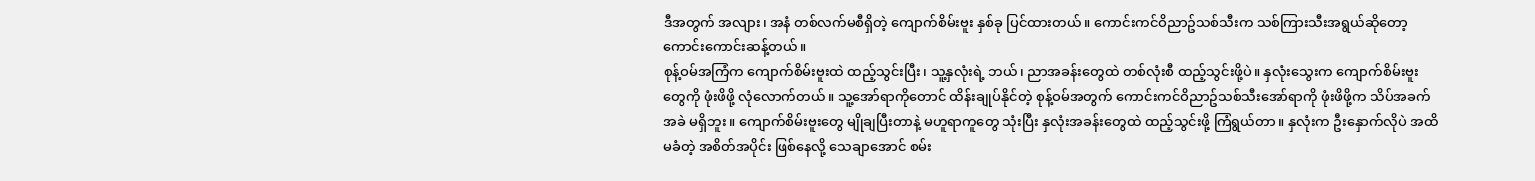ဒီအတွက် အလျား၊ အနံ တစ်လက်မစီရှိတဲ့ ကျောက်စိမ်းဗူး နှစ်ခု ပြင်ထားတယ်။ ကောင်းကင်ဝိညာဥ်သစ်သီးက သစ်ကြားသီးအရွယ်ဆိုတော့ ကောင်းကောင်းဆန့်တယ်။
စုန့်ဝမ်အကြံက ကျောက်စိမ်းဗူးထဲ ထည့်သွင်းပြီး၊ သူ့နှလုံးရဲ့ ဘယ်၊ ညာအခန်းတွေထဲ တစ်လုံးစီ ထည့်သွင်းဖို့ပဲ။ နှလုံးသွေးက ကျောက်စိမ်းဗူးတွေကို ဖုံးဖိဖို့ လုံလောက်တယ်။ သူ့အော်ရာကိုတောင် ထိန်းချုပ်နိုင်တဲ့ စုန့်ဝမ်အတွက် ကောင်းကင်ဝိညာဥ်သစ်သီးအော်ရာကို ဖုံးဖိဖို့က သိပ်အခက်အခဲ မရှိဘူး။ ကျောက်စိမ်းဗူးတွေ မျိုချပြီးတာနဲ့ မဟူရာကူတွေ သုံးပြီး နှလုံးအခန်းတွေထဲ ထည့်သွင်းဖို့ ကြံရွယ်တာ။ နှလုံးက ဦးနှောက်လိုပဲ အထိမခံတဲ့ အစိတ်အပိုင်း ဖြစ်နေလို့ သေချာအောင် စမ်း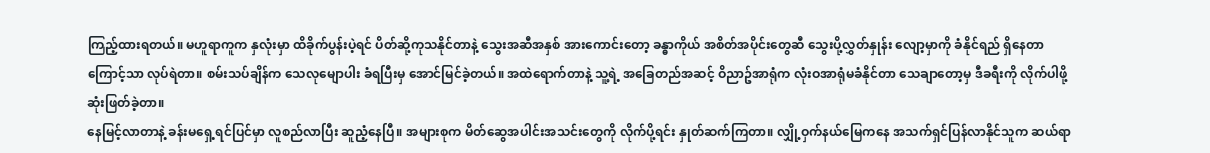ကြည့်ထားရတယ်။ မဟူရာကူက နှလုံးမှာ ထိခိုက်ပွန်းပဲ့ရင် ပိတ်ဆို့ကုသနိုင်တာနဲ့ သွေးအဆီအနှစ် အားကောင်းတော့ ခန္ဓာကိုယ် အစိတ်အပိုင်းတွေဆီ သွေးပို့လွှတ်နှုန်း လျော့မှာကို ခံနိုင်ရည် ရှိနေတာကြောင့်သာ လုပ်ရဲတာ။ စမ်းသပ်ချိန်က သေလုမျောပါး ခံရပြီးမှ အောင်မြင်ခဲ့တယ်။ အထဲရောက်တာနဲ့ သူ့ရဲ့ အခြေတည်အဆင့် ဝိညာဥ်အာရုံက လုံးဝအာရုံမခံနိုင်တာ သေချာတော့မှ ဒီခရီးကို လိုက်ပါဖို့ ဆုံးဖြတ်ခဲ့တာ။
နေမြင့်လာတာနဲ့ ခန်းမရှေ့ရင်ပြင်မှာ လူစည်လာပြီး ဆူညံ့နေပြီ။ အများစုက မိတ်ဆွေအပါင်းအသင်းတွေကို လိုက်ပို့ရင်း နှုတ်ဆက်ကြတာ။ လျှို့ဝှက်နယ်မြေကနေ အသက်ရှင်ပြန်လာနိုင်သူက ဆယ်ရာ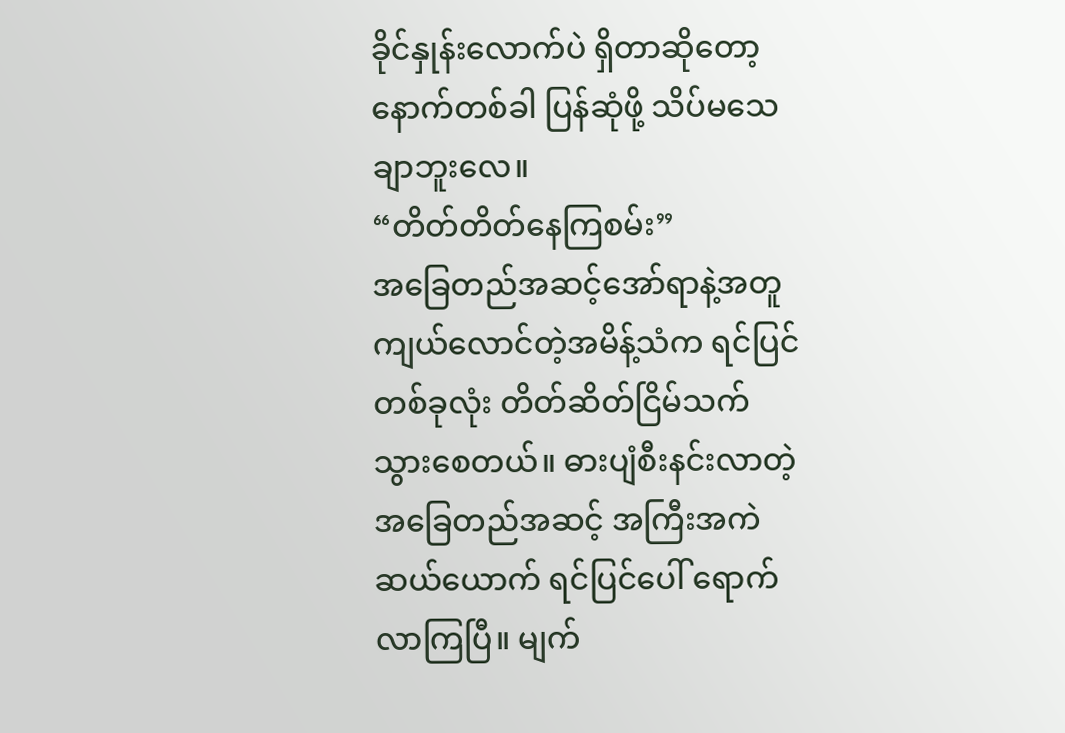ခိုင်နှုန်းလောက်ပဲ ရှိတာဆိုတော့ နောက်တစ်ခါ ပြန်ဆုံဖို့ သိပ်မသေချာဘူးလေ။
“တိတ်တိတ်နေကြစမ်း”
အခြေတည်အဆင့်အော်ရာနဲ့အတူ ကျယ်လောင်တဲ့အမိန့်သံက ရင်ပြင်တစ်ခုလုံး တိတ်ဆိတ်ငြိမ်သက်သွားစေတယ်။ ဓားပျံစီးနင်းလာတဲ့ အခြေတည်အဆင့် အကြီးအကဲ ဆယ်ယောက် ရင်ပြင်ပေါ် ရောက်လာကြပြီ။ မျက်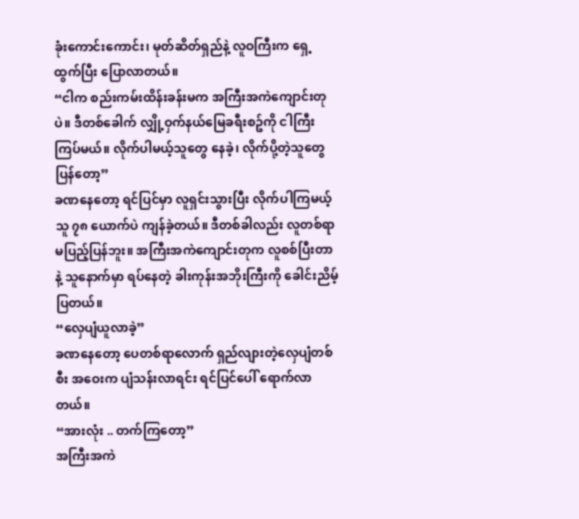ခုံးကောင်းကောင်း၊ မုတ်ဆိတ်ရှည်နဲ့ လူဝကြီးက ရှေ့ထွက်ပြီး ပြောလာတယ်။
“ငါက စည်းကမ်းထိန်းခန်းမက အကြီးအကဲကျောင်းတုပဲ။ ဒီတစ်ခေါက် လျှို့ဝှက်နယ်မြေခရီးစဥ်ကို ငါကြီးကြပ်မယ်။ လိုက်ပါမယ့်သူတွေ နေခဲ့၊ လိုက်ပို့တဲ့သူတွေ ပြန်တော့”
ခဏနေတော့ ရင်ပြင်မှာ လူရှင်းသွားပြီး လိုက်ပါကြမယ့်သူ ၇၈ ယောက်ပဲ ကျန်ခဲ့တယ်။ ဒီတစ်ခါလည်း လူတစ်ရာ မပြည့်ပြန်ဘူး။ အကြီးအကဲကျောင်းတုက လူစစ်ပြီးတာနဲ့ သူနောက်မှာ ရပ်နေတဲ့ ခါးကုန်းအဘိုးကြီးကို ခေါင်းညိမ့်ပြတယ်။
“လှေပျံယူလာခဲ့”
ခဏနေတော့ ပေတစ်ရာလောက် ရှည်လျားတဲ့လှေပျံတစ်စီး အဝေးက ပျံသန်းလာရင်း ရင်ပြင်ပေါ် ရောက်လာတယ်။
“အားလုံး .. တက်ကြတော့”
အကြီးအကဲ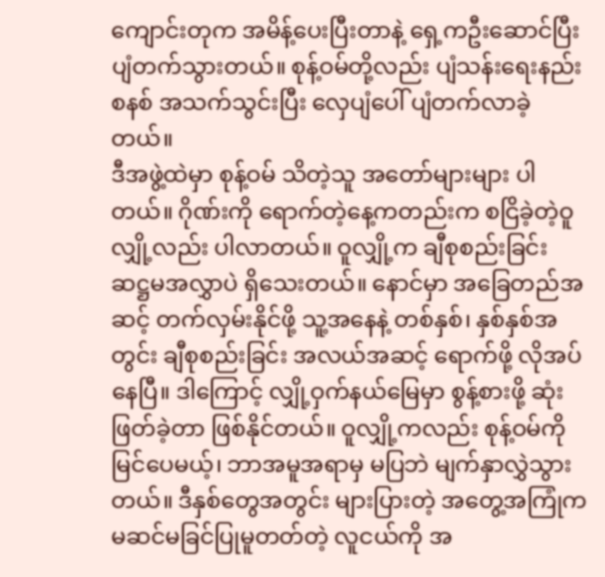ကျောင်းတုက အမိန့်ပေးပြီးတာနဲ့ ရှေ့ကဦးဆောင်ပြီး ပျံတက်သွားတယ်။ စုန့်ဝမ်တို့လည်း ပျံသန်းရေးနည်းစနစ် အသက်သွင်းပြီး လှေပျံပေါ် ပျံတက်လာခဲ့တယ်။
ဒီအဖွဲ့ထဲမှာ စုန့်ဝမ် သိတဲ့သူ အတော်များများ ပါတယ်။ ဂိုဏ်းကို ရောက်တဲ့နေ့ကတည်းက စငြိခဲ့တဲ့ဝူလျှို့လည်း ပါလာတယ်။ ဝူလျှို့က ချီစုစည်းခြင်း ဆဋ္ဌမအလွှာပဲ ရှိသေးတယ်။ နောင်မှာ အခြေတည်အဆင့် တက်လှမ်းနိုင်ဖို့ သူ့အနေနဲ့ တစ်နှစ်၊ နှစ်နှစ်အတွင်း ချီစုစည်းခြင်း အလယ်အဆင့် ရောက်ဖို့ လိုအပ်နေပြီ။ ဒါကြောင့် လျှို့ဝှက်နယ်မြေမှာ စွန့်စားဖို့ ဆုံးဖြတ်ခဲ့တာ ဖြစ်နိုင်တယ်။ ဝူလျှို့ကလည်း စုန့်ဝမ်ကို မြင်ပေမယ့်၊ ဘာအမူအရာမှ မပြဘဲ မျက်နှာလွှဲသွားတယ်။ ဒီနှစ်တွေအတွင်း များပြားတဲ့ အတွေ့အကြုံက မဆင်မခြင်ပြုမူတတ်တဲ့ လူငယ်ကို အ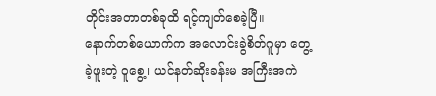တိုင်းအတာတစ်ခုထိ ရင့်ကျတ်စေခဲ့ပြီ။
နောက်တစ်ယောက်က အလောင်းခွဲစိတ်ဂူမှာ တွေ့ခဲ့ဖူးတဲ့ ဝူစွေ့၊ ယင်နတ်ဆိုးခန်းမ အကြီးအကဲ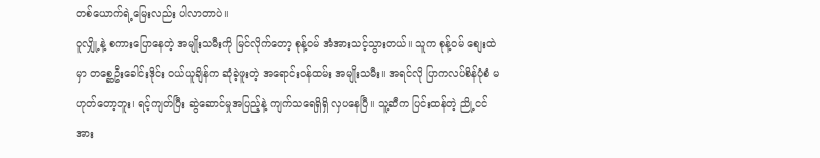တစ်ယောက်ရဲ့မြေးလည်း ပါလာတာပဲ။
ဝူလျှို့နဲ့ စကားပြောနေတဲ့ အမျိုးသမီးကို မြင်လိုက်တော့ စုန့်ဝမ် အံအားသင့်သွားတယ်။ သူက စုန့်ဝမ် စျေးထဲမှာ တစ္ဆေဦးခေါင်းဒိုင်း ဝယ်ယူချိန်က ဆုံခဲ့ဖူးတဲ့ အရောင်းဝန်ထမ်း အမျိုးသမီး။ အရင်လို ပြာကလပ်စိန်ပုံစံ မဟုတ်တော့ဘူး၊ ရင့်ကျတ်ပြီး ဆွဲဆောင်မှုအပြည့်နဲ့ ကျက်သရေရှိရှိ လှပနေပြီ။ သူ့ဆီက ပြင်းထန်တဲ့ ညို့ငင်အား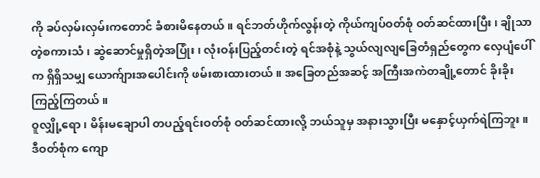ကို ခပ်လှမ်းလှမ်းကတောင် ခံစားမိနေတယ်။ ရင်ဘတ်ဟိုက်လွန်းတဲ့ ကိုယ်ကျပ်ဝတ်စုံ ဝတ်ဆင်ထားပြီး၊ ချိုသာတဲ့စကားသံ၊ ဆွဲဆောင်မှုရှိတဲ့အပြုံး၊ လုံးဝန်းပြည့်တင်းတဲ့ ရင်အစုံနဲ့ သွယ်လျလျခြေတံရှည်တွေက လှေပျံပေါ်က ရှိရှိသမျှ ယောက်ျားအပေါင်းကို ဖမ်းစားထားတယ်။ အခြေတည်အဆင့် အကြီးအကဲတချို့တောင် ခိုးခိုးကြည့်ကြတယ်။
ဝူလျှို့ရော၊ မိန်းမချောပါ တပည့်ရင်းဝတ်စုံ ဝတ်ဆင်ထားလို့ ဘယ်သူမှ အနားသွားပြီး မနှောင့်ယှက်ရဲကြဘူး။ ဒီဝတ်စုံက ကျော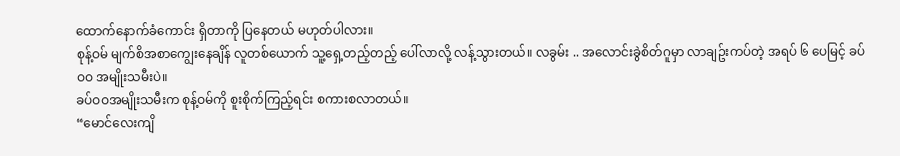ထောက်နောက်ခံကောင်း ရှိတာကို ပြနေတယ် မဟုတ်ပါလား။
စုန့်ဝမ် မျက်စိအစာကျွေးနေချိန် လူတစ်ယောက် သူ့ရှေ့တည့်တည့် ပေါ်လာလို့ လန့်သွားတယ်။ လခွမ်း .. အလောင်းခွဲစိတ်ဂူမှာ လာချဥ်းကပ်တဲ့ အရပ် ၆ ပေမြင့် ခပ်ဝဝ အမျိုးသမီးပဲ။
ခပ်ဝဝအမျိုးသမီးက စုန့်ဝမ်ကို စူးစိုက်ကြည့်ရင်း စကားစလာတယ်။
“မောင်လေးကျိ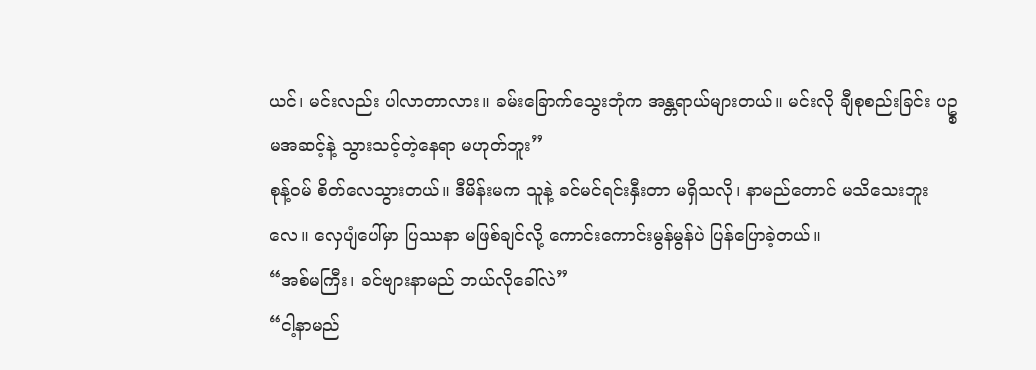ယင်၊ မင်းလည်း ပါလာတာလား။ ခမ်းခြောက်သွေးဘုံက အန္တရာယ်များတယ်။ မင်းလို ချီစုစည်းခြင်း ပဥ္စမအဆင့်နဲ့ သွားသင့်တဲ့နေရာ မဟုတ်ဘူး”
စုန့်ဝမ် စိတ်လေသွားတယ်။ ဒီမိန်းမက သူနဲ့ ခင်မင်ရင်းနှီးတာ မရှိသလို၊ နာမည်တောင် မသိသေးဘူးလေ။ လှေပျံပေါ်မှာ ပြဿနာ မဖြစ်ချင်လို့ ကောင်းကောင်းမွန်မွန်ပဲ ပြန်ပြောခဲ့တယ်။
“အစ်မကြီး၊ ခင်ဗျားနာမည် ဘယ်လိုခေါ်လဲ”
“ငါ့နာမည်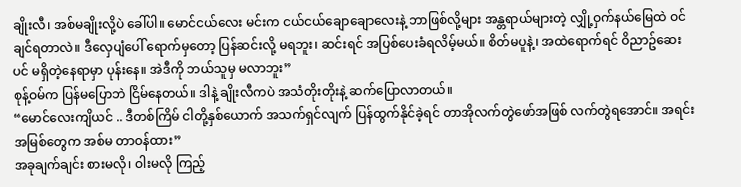ချိုးလီ၊ အစ်မချိုးလို့ပဲ ခေါ်ပါ။ မောင်ငယ်လေး မင်းက ငယ်ငယ်ချောချောလေးနဲ့ ဘာဖြစ်လို့များ အန္တရာယ်များတဲ့ လျှို့ဝှက်နယ်မြေထဲ ဝင်ချင်ရတာလဲ။ ဒီလှေပျံပေါ် ရောက်မှတော့ ပြန်ဆင်းလို့ မရဘူး၊ ဆင်းရင် အပြစ်ပေးခံရလိမ့်မယ်။ စိတ်မပူနဲ့၊ အထဲရောက်ရင် ဝိညာဥ်ဆေးပင် မရှိတဲ့နေရာမှာ ပုန်းနေ။ အဲဒီကို ဘယ်သူမှ မလာဘူး”
စုန့်ဝမ်က ပြန်မပြောဘဲ ငြိမ်နေတယ်။ ဒါနဲ့ ချိုးလီကပဲ အသံတိုးတိုးနဲ့ ဆက်ပြောလာတယ်။
“မောင်လေးကျိယင် .. ဒီတစ်ကြိမ် ငါတို့နှစ်ယောက် အသက်ရှင်လျက် ပြန်ထွက်နိုင်ခဲ့ရင် တာအိုလက်တွဲဖော်အဖြစ် လက်တွဲရအောင်။ အရင်းအမြစ်တွေက အစ်မ တာဝန်ထား”
အခုချက်ချင်း စားမလို၊ ဝါးမလို ကြည့်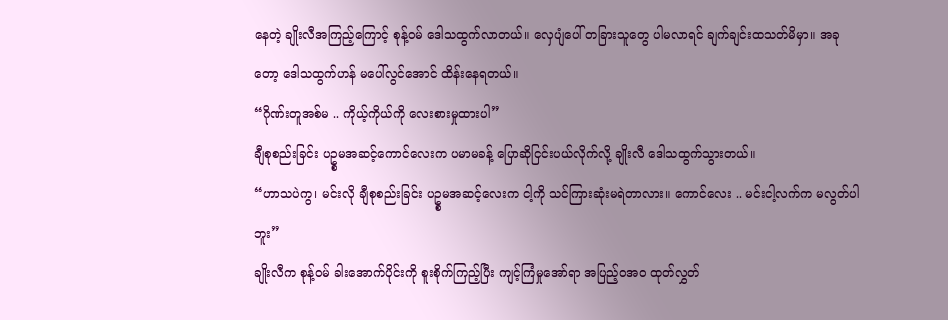နေတဲ့ ချိုးလီအကြည့်ကြောင့် စုန့်ဝမ် ဒေါသထွက်လာတယ်။ လှေပျံပေါ် တခြားသူတွေ ပါမလာရင် ချက်ချင်းထသတ်မိမှာ။ အခုတော့ ဒေါသထွက်ဟန် မပေါ်လွင်အောင် ထိန်းနေရတယ်။
“ဂိုဏ်းတူအစ်မ .. ကိုယ့်ကိုယ်ကို လေးစားမှုထားပါ”
ချီစုစည်းခြင်း ပဥ္စမအဆင့်ကောင်လေးက ပမာမခန့် ပြောဆိုငြင်းပယ်လိုက်လို့ ချိုးလီ ဒေါသထွက်သွားတယ်။
“ဟာသပဲကွ၊ မင်းလို ချီစုစည်းခြင်း ပဥ္စမအဆင့်လေးက ငါ့ကို သင်ကြားဆုံးမရဲတာလား။ ကောင်လေး .. မင်းငါ့လက်က မလွတ်ပါဘူး”
ချိုးလီက စုန့်ဝမ် ခါးအောက်ပိုင်းကို စူးစိုက်ကြည့်ပြီး ကျင့်ကြံမှုအော်ရာ အပြည့်ဝအဝ ထုတ်လွှတ်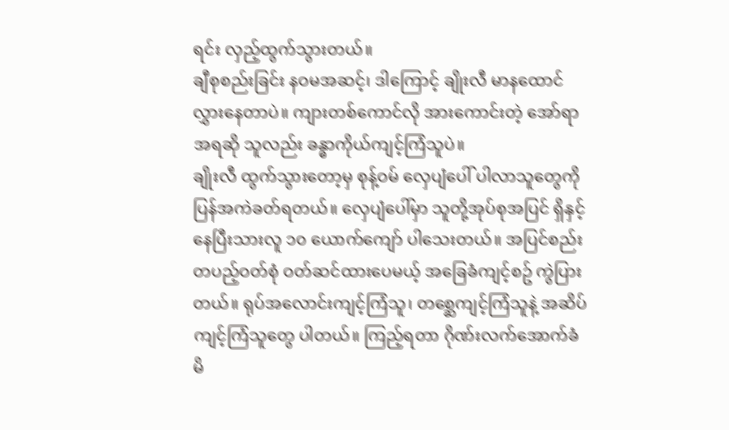ရင်း လှည့်ထွက်သွားတယ်။
ချီစုစည်းခြင်း နဝမအဆင့်၊ ဒါကြောင့် ချိုးလီ မာနထောင်လွှားနေတာပဲ။ ကျားတစ်ကောင်လို အားကောင်းတဲ့ အော်ရာအရဆို သူလည်း ခန္ဓာကိုယ်ကျင့်ကြံသူပဲ။
ချိုးလီ ထွက်သွားတော့မှ စုန့်ဝမ် လှေပျံပေါ် ပါလာသူတွေကို ပြန်အကဲခတ်ရတယ်။ လှေပျံပေါ်မှာ သူတို့အုပ်စုအပြင် ရှိနှင့်နေပြီးသားလူ ၁၀ ယောက်ကျော် ပါသေးတယ်။ အပြင်စည်းတပည့်ဝတ်စုံ ဝတ်ဆင်ထားပေမယ့် အခြေခံကျင့်စဥ် ကွဲပြားတယ်။ ရုပ်အလောင်းကျင့်ကြံသူ၊ တစ္ဆေကျင့်ကြံသူနဲ့ အဆိပ်ကျင့်ကြံသူတွေ ပါတယ်။ ကြည့်ရတာ ဂိုဏ်းလက်အောက်ခံ မိ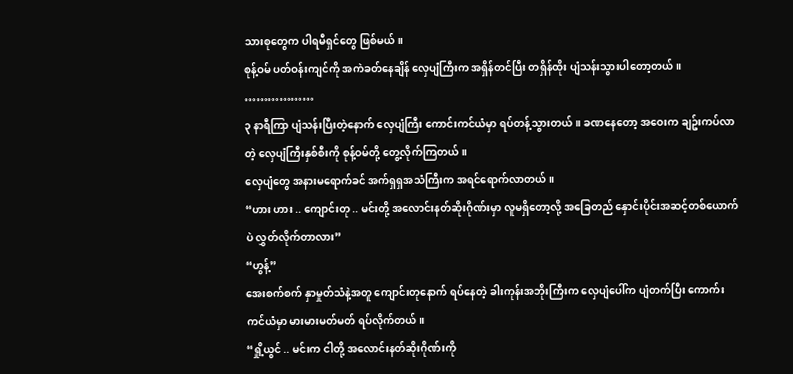သားစုတွေက ပါရမီရှင်တွေ ဖြစ်မယ်။
စုန့်ဝမ် ပတ်ဝန်းကျင်ကို အကဲခတ်နေချိန် လှေပျံကြီးက အရှိန်တင်ပြီး တရှိန်ထိုး ပျံသန်းသွားပါတော့တယ်။
………………
၃ နာရီကြာ ပျံသန်းပြီးတဲ့နောက် လှေပျံကြီး ကောင်းကင်ယံမှာ ရပ်တန့်သွားတယ်။ ခဏနေတော့ အဝေးက ချဥ်းကပ်လာတဲ့ လှေပျံကြီးနှစ်စီးကို စုန့်ဝမ်တို့ တွေ့လိုက်ကြတယ်။
လှေပျံတွေ အနားမရောက်ခင် အက်ရှရှအသံကြီးက အရင်ရောက်လာတယ်။
“ဟား ဟား .. ကျောင်းတု .. မင်းတို့ အလောင်းနတ်ဆိုးဂိုဏ်းမှာ လူမရှိတော့လို့ အခြေတည် နှောင်းပိုင်းအဆင့်တစ်ယောက်ပဲ လွှတ်လိုက်တာလား”
“ဟွန့်”
အေးစက်စက် နှာမှုတ်သံနဲ့အတူ ကျောင်းတုနောက် ရပ်နေတဲ့ ခါးကုန်းအဘိုးကြီးက လှေပျံပေါ်က ပျံတက်ပြီး ကောက်းကင်ယံမှာ မားမားမတ်မတ် ရပ်လိုက်တယ်။
“ရှို့ယွင် .. မင်းက ငါတို့ အလောင်းနတ်ဆိုးဂိုဏ်းကို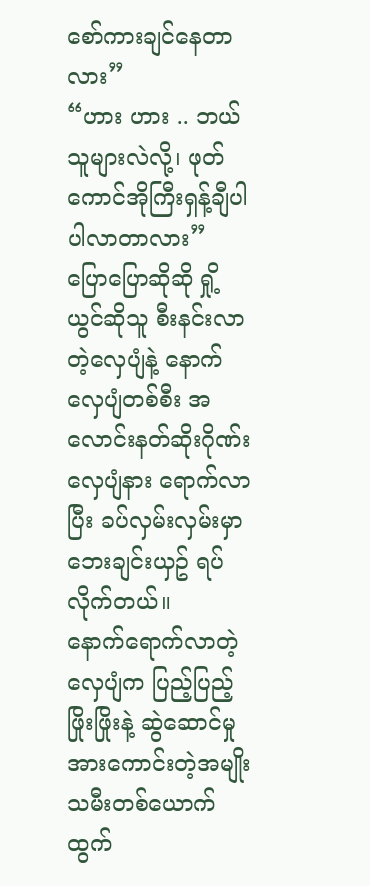စော်ကားချင်နေတာလား”
“ဟား ဟား .. ဘယ်သူများလဲလို့၊ ဖုတ်ကောင်အိုကြီးရှန့်ချီပါ ပါလာတာလား”
ပြောပြောဆိုဆို ရှို့ယွင်ဆိုသူ စီးနင်းလာတဲ့လှေပျံနဲ့ နောက်လှေပျံတစ်စီး အလောင်းနတ်ဆိုးဂိုဏ်းလှေပျံနား ရောက်လာပြီး ခပ်လှမ်းလှမ်းမှာ ဘေးချင်းယှဥ် ရပ်လိုက်တယ်။
နောက်ရောက်လာတဲ့လှေပျံက ပြည့်ပြည့်ဖြိုးဖြိုးနဲ့ ဆွဲဆောင်မှု အားကောင်းတဲ့အမျိုးသမီးတစ်ယောက် ထွက်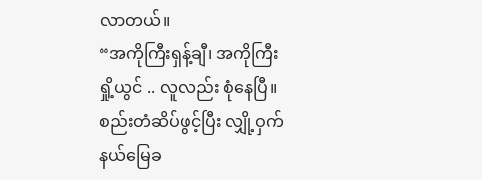လာတယ်။
“အကိုကြီးရှန့်ချီ၊ အကိုကြီးရှို့ယွင် .. လူလည်း စုံနေပြီ။ စည်းတံဆိပ်ဖွင့်ပြီး လျှို့ဝှက်နယ်မြေခ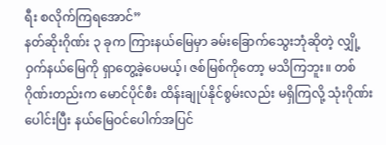ရီး စလိုက်ကြရအောင်”
နတ်ဆိုးဂိုဏ်း ၃ ခုက ကြားနယ်မြေမှာ ခမ်းခြောက်သွေးဘုံဆိုတဲ့ လျှို့ဝှက်နယ်မြေကို ရှာတွေ့ခဲ့ပေမယ့်၊ ဇစ်မြစ်ကိုတော့ မသိကြဘူး။ တစ်ဂိုဏ်းတည်းက မောင်ပိုင်စီး ထိန်းချုပ်နိုင်စွမ်းလည်း မရှိကြလို့ သုံးဂိုဏ်းပေါင်းပြီး နယ်မြေဝင်ပေါက်အပြင်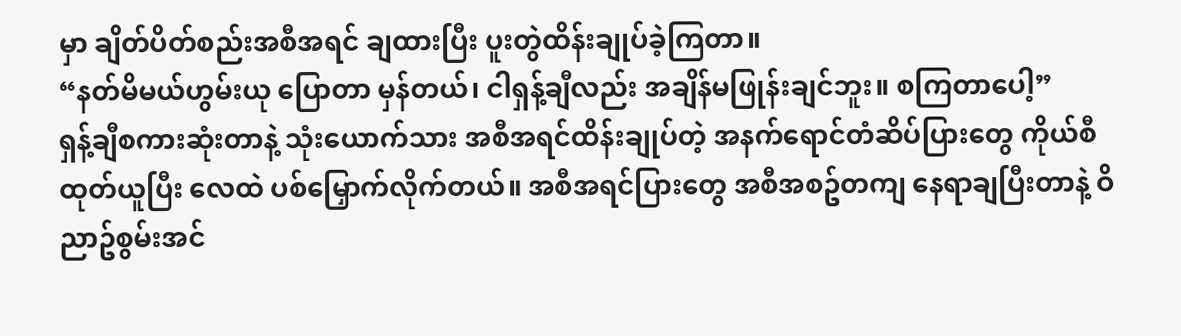မှာ ချိတ်ပိတ်စည်းအစီအရင် ချထားပြီး ပူးတွဲထိန်းချုပ်ခဲ့ကြတာ။
“နတ်မိမယ်ဟွမ်းယု ပြောတာ မှန်တယ်၊ ငါရှန့်ချီလည်း အချိန်မဖြုန်းချင်ဘူး။ စကြတာပေါ့”
ရှန့်ချီစကားဆုံးတာနဲ့ သုံးယောက်သား အစီအရင်ထိန်းချုပ်တဲ့ အနက်ရောင်တံဆိပ်ပြားတွေ ကိုယ်စီထုတ်ယူပြီး လေထဲ ပစ်မြှောက်လိုက်တယ်။ အစီအရင်ပြားတွေ အစီအစဥ်တကျ နေရာချပြီးတာနဲ့ ဝိညာဥ်စွမ်းအင်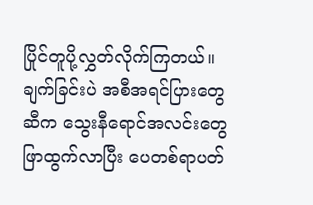ပြိုင်တူပို့လွှတ်လိုက်ကြတယ်။ ချက်ခြင်းပဲ အစီအရင်ပြားတွေဆီက သွေးနီရောင်အလင်းတွေ ဖြာထွက်လာပြီး ပေတစ်ရာပတ်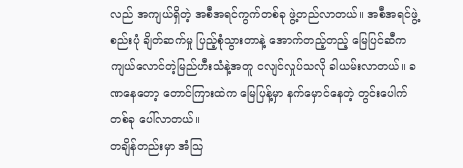လည် အကျယ်ရှိတဲ့ အစီအရင်ကွက်တစ်ခု ဖွဲ့တည်လာတယ်။ အစီအရင်ဖွဲ့စည်းပုံ ချိတ်ဆက်မှု ပြည့်စုံသွားတာနဲ့ အောက်တည့်တည့် မြေပြင်ဆီက ကျယ်လောင်တဲ့မြည်ဟီးသံနဲ့အတူ ငလျင်လှုပ်သလို ခါယမ်းလာတယ်။ ခဏနေတော့ တောင်ကြားထဲက မြေပြန့်မှာ နက်မှောင်နေတဲ့ တွင်းပေါက်တစ်ခု ပေါ်လာတယ်။
တချိန်တည်းမှာ အံသြ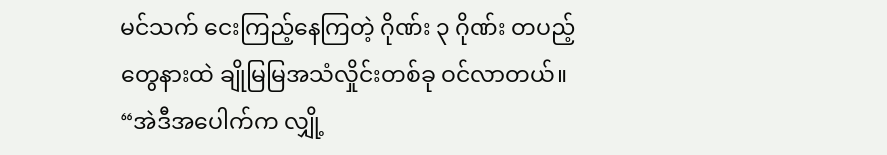မင်သက် ငေးကြည့်နေကြတဲ့ ဂိုဏ်း ၃ ဂိုဏ်း တပည့်တွေနားထဲ ချိုမြမြအသံလှိုင်းတစ်ခု ဝင်လာတယ်။
“အဲဒီအပေါက်က လျှို့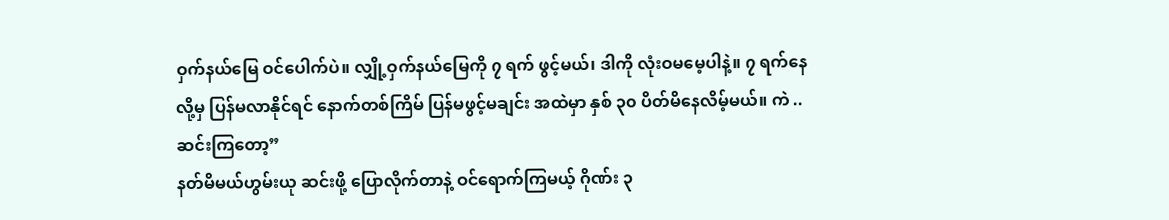ဝှက်နယ်မြေ ဝင်ပေါက်ပဲ။ လျှို့ဝှက်နယ်မြေကို ၇ ရက် ဖွင့်မယ်၊ ဒါကို လုံးဝမမေ့ပါနဲ့။ ၇ ရက်နေလို့မှ ပြန်မလာနိုင်ရင် နောက်တစ်ကြိမ် ပြန်မဖွင့်မချင်း အထဲမှာ နှစ် ၃၀ ပိတ်မိနေလိမ့်မယ်။ ကဲ .. ဆင်းကြတော့”
နတ်မိမယ်ဟွမ်းယု ဆင်းဖို့ ပြောလိုက်တာနဲ့ ဝင်ရောက်ကြမယ့် ဂိုဏ်း ၃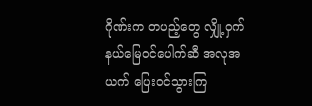ဂိုဏ်းက တပည့်တွေ လျှို့ဝှက်နယ်မြေဝင်ပေါက်ဆီ အလုအယက် ပြေးဝင်သွားကြ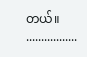တယ်။
.................